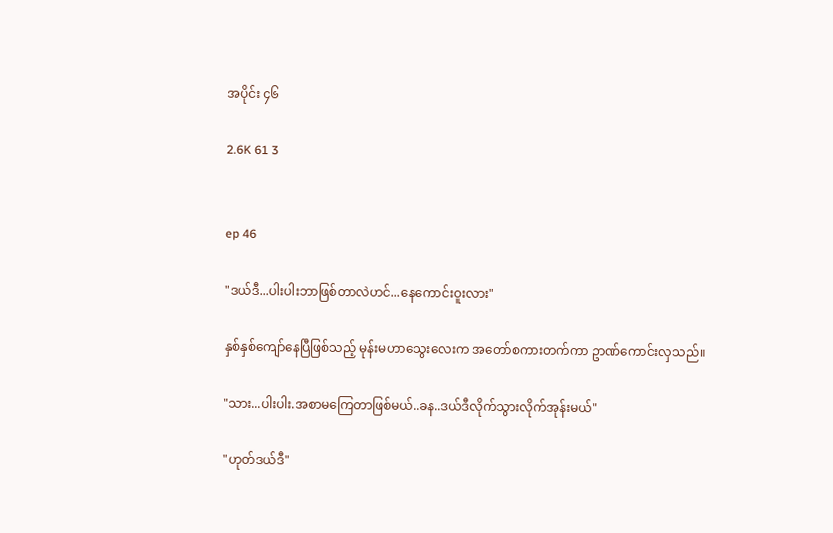အပိုင်း ၄၆

2.6K 61 3


ep 46

"ဒယ်ဒီ...ပါးပါးဘာဖြစ်တာလဲဟင်...နေကောင်းဝူးလား"

နှစ်နှစ်ကျော်နေပြီဖြစ်သည့် မုန်းမဟာသွေးလေးက အတော်စကားတက်ကာ ဥာဏ်ကောင်းလှသည်။

"သား...ပါးပါး.အစာမကြေတာဖြစ်မယ်..ခန..ဒယ်ဒီလိုက်သွားလိုက်အုန်းမယ်"

"ဟုတ်ဒယ်ဒီ"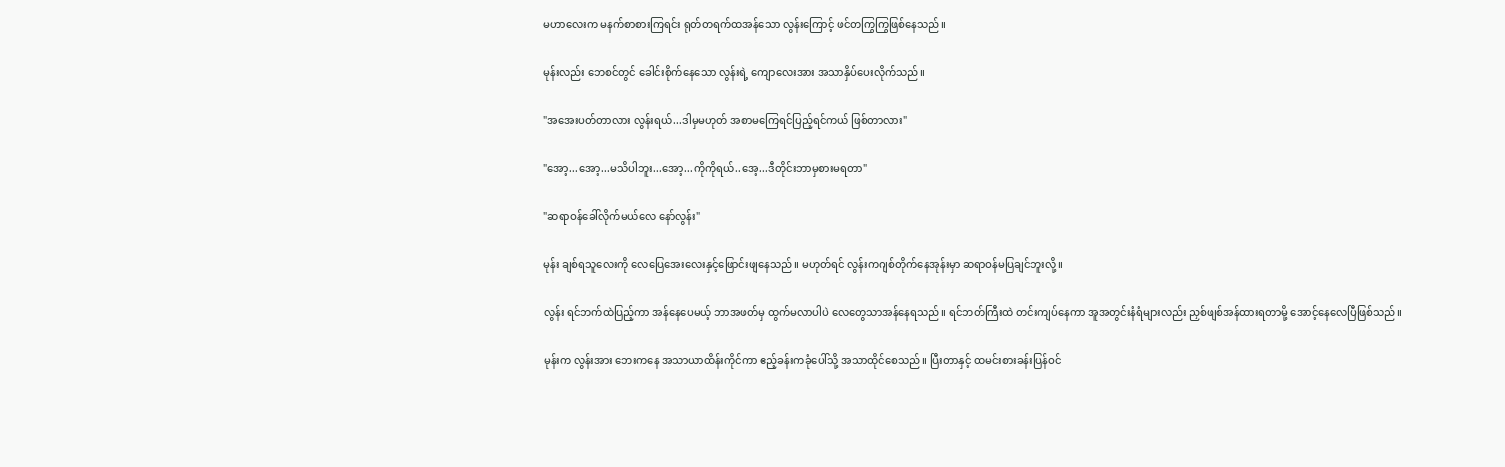မဟာလေးက မနက်စာစားကြရင်း ရုတ်တရက်ထအန်သော လွန်းကြောင့် ဖင်တကြွကြွဖြစ်နေသည်။

မုန်းလည်း ဘေစင်တွင် ခေါင်းစိုက်နေသော လွန်းရဲ့ ကျောလေးအား အသာနှိပ်ပေးလိုက်သည်။

"အအေးပတ်တာလား လွန်းရယ်...ဒါမှမဟုတ် အစာမကြေရင်ပြည့်ရင်ကယ် ဖြစ်တာလား"

"အော့...အော့...မသိပါဘူး...အော့...ကိုကိုရယ်..အေ့...ဒီတိုင်းဘာမှစားမရတာ"

"ဆရာဝန်ခေါ်လိုက်မယ်လေ နော်လွန်း"

မုန်း ချစ်ရသူလေးကို လေပြေအေးလေးနှင့်ဖြောင်းဖျနေသည်။ မဟုတ်ရင် လွန်းကဂျစ်တိုက်နေအုန်းမှာ ဆရာဝန်မပြချင်ဘူးလို့။

လွန်း ရင်ဘက်ထဲပြည့်ကာ အန်နေပေမယ့် ဘာအဖတ်မှ ထွက်မလာပါပဲ လေတွေသာအန်နေရသည်။ ရင်ဘတ်ကြီးထဲ တင်းကျပ်နေကာ အူအတွင်းနံရံများလည်း ညှစ်ဖျစ်အန်ထားရတာမို့ အောင့်နေလေပြီဖြစ်သည်။

မုန်းက လွန်းအား ဘေးကနေ အသာယာထိန်းကိုင်ကာ ဧည့်ခန်းကခုံပေါ်သို့ အသာထိုင်စေသည်။ ပြီးတာနှင့် ထမင်းစားခန်းပြန်ဝင်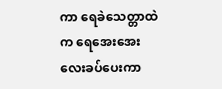ကာ ရေခဲသေတ္တာထဲက ရေအေးအေးလေးခပ်ပေးကာ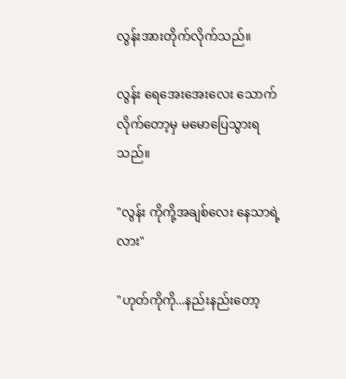လွန်းအားတိုက်လိုက်သည်။

လွန်း ရေအေးအေးလေး သောက်လိုက်တော့မှ မမောပြေသွားရသည်။

"လွန်း ကိုကို့အချစ်လေး နေသာရဲ့လား"

"ဟုတ်ကိုကို...နည်းနည်းတော့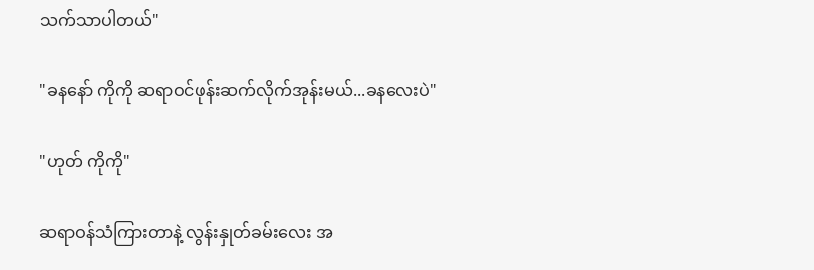သက်သာပါတယ်"

"ခနနော် ကိုကို ဆရာဝင်ဖုန်းဆက်လိုက်အုန်းမယ်...ခနလေးပဲ"

"ဟုတ် ကိုကို"

ဆရာဝန်သံကြားတာနဲ့ လွန်းနှုတ်ခမ်းလေး အ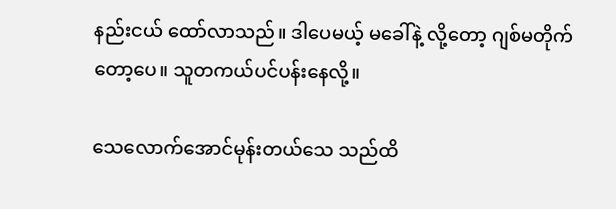နည်းငယ် ထော်လာသည်။ ဒါပေမယ့် မခေါ်နဲ့ လို့တော့ ဂျစ်မတိုက်တော့ပေ။ သူတကယ်ပင်ပန်းနေလို့။

သေလောက်အောင်မုန်းတယ်သေ သည်ထိ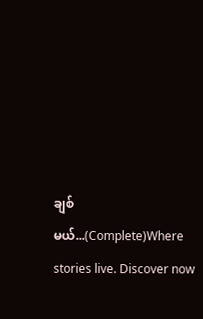ချစ်မယ်...(Complete)Where stories live. Discover now